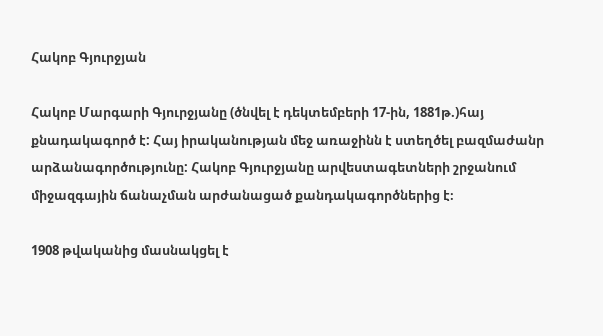Հակոբ Գյուրջյան

Հակոբ Մարգարի Գյուրջյանը (ծնվել է դեկտեմբերի 17-ին, 1881թ.)հայ քնադակագործ է: Հայ իրականության մեջ առաջինն է ստեղծել բազմաժանր արձանագործությունը: Հակոբ Գյուրջյանը արվեստագետների շրջանում միջազգային ճանաչման արժանացած քանդակագործներից է։

1908 թվականից մասնակցել է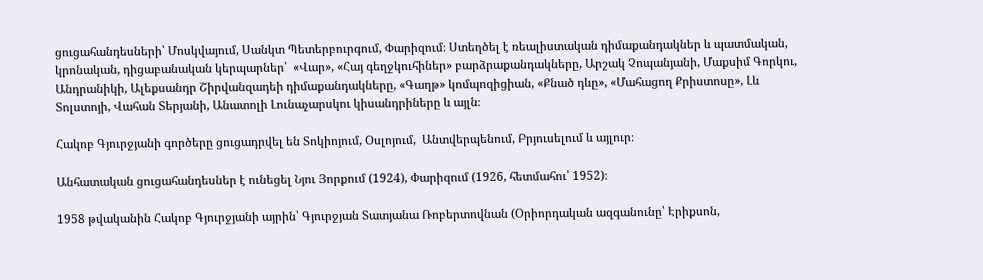ցուցահանդեսների՝ Մոսկվայում, Սանկտ Պետերբուրգում, Փարիզում։ Ստեղծել է ռեալիստական դիմաքանդակներ և պատմական, կրոնական, դիցաբանական կերպարներ՝  «Վար», «Հայ գեղջկուհիներ» բարձրաքանդակները, Արշակ Չոպանյանի, Մաքսիմ Գորկու, Անդրանիկի, Ալեքսանդր Շիրվանզադեի դիմաքանդակները, «Գաղթ» կոմպոզիցիան, «Քնած դևը», «Մահացող Քրիստոսը», Լև Տոլստոյի, Վահան Տերյանի, Անատոլի Լունաչարսկու կիսանդրիները և այլն։

Հակոբ Գյուրջյանի գործերը ցուցադրվել են Տոկիոյում, Օսլոյում,  Անտվերպենում, Բրյուսելում և այլուր։

Անհատական ցուցահանդեսներ է ունեցել Նյու Յորքում (1924), Փարիզում (1926, հետմահու՝ 1952)։

1958 թվականին Հակոբ Գյուրջյանի այրին՝ Գյուրջյան Տատյանա Ռոբերտովնան (Օրիորդական ազգանունը՝ Էրիքսոն,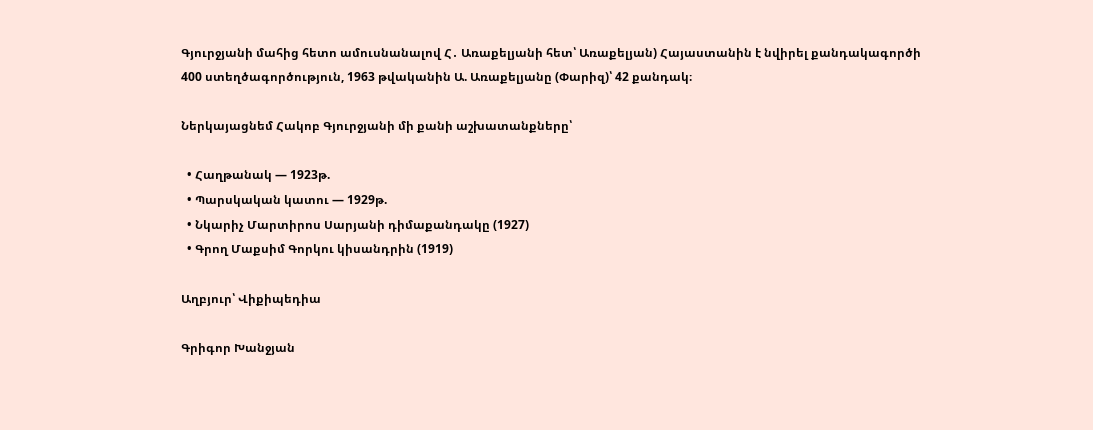Գյուրջյանի մահից հետո ամուսնանալով Հ․ Առաքելյանի հետ՝ Առաքելյան) Հայաստանին է նվիրել քանդակագործի 400 ստեղծագործություն, 1963 թվականին Ա. Առաքելյանը (Փարիզ)՝ 42 քանդակ։

Ներկայացնեմ Հակոբ Գյուրջյանի մի քանի աշխատանքները՝

  • Հաղթանակ — 1923թ.
  • Պարսկական կատու — 1929թ.
  • Նկարիչ Մարտիրոս Սարյանի դիմաքանդակը (1927)
  • Գրող Մաքսիմ Գորկու կիսանդրին (1919)

Աղբյուր՝ Վիքիպեդիա

Գրիգոր Խանջյան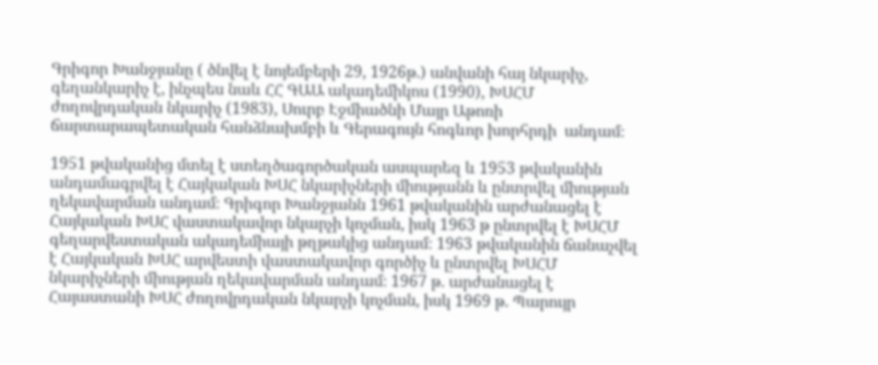Գրիգոր Խանջյանը ( ծնվել է նոյեմբերի 29, 1926թ.) անվանի հայ նկարիչ, գեղանկարիչ է, ինչպես նաև ՀՀ ԳԱԱ ակադեմիկոս (1990), ԽՍՀՄ ժողովրդական նկարիչ (1983), Սուրբ Էջմիածնի Մայր Աթոռի  ճարտարապետական հանձնախմբի և Գերագույն հոգևոր խորհրդի  անդամ։

1951 թվականից մտել է ստեղծագործական ասպարեզ և 1953 թվականին անդամագրվել է Հայկական ԽՍՀ նկարիչների միությանն և ընտրվել միության ղեկավարման անդամ։ Գրիգոր Խանջյանն 1961 թվականին արժանացել է Հայկական ԽՍՀ վաստակավոր նկարչի կոչման, իսկ 1963 թ ընտրվել է ԽՍՀՄ գեղարվեստական ակադեմիայի թղթակից անդամ։ 1963 թվականին ճանաչվել է Հայկական ԽՍՀ արվեստի վաստակավոր գործիչ և ընտրվել ԽՍՀՄ նկարիչների միության ղեկավարման անդամ։ 1967 թ. արժանացել է Հայաստանի ԽՍՀ ժողովրդական նկարչի կոչման, իսկ 1969 թ. Պարույր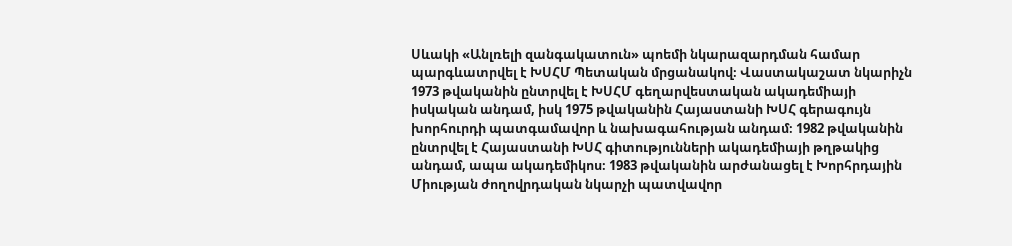Սևակի «Անլռելի զանգակատուն» պոեմի նկարազարդման համար պարգևատրվել է ԽՍՀՄ Պետական մրցանակով։ Վաստակաշատ նկարիչն 1973 թվականին ընտրվել է ԽՍՀՄ գեղարվեստական ակադեմիայի իսկական անդամ, իսկ 1975 թվականին Հայաստանի ԽՍՀ գերագույն խորհուրդի պատգամավոր և նախագահության անդամ։ 1982 թվականին ընտրվել է Հայաստանի ԽՍՀ գիտությունների ակադեմիայի թղթակից անդամ, ապա ակադեմիկոս։ 1983 թվականին արժանացել է Խորհրդային Միության ժողովրդական նկարչի պատվավոր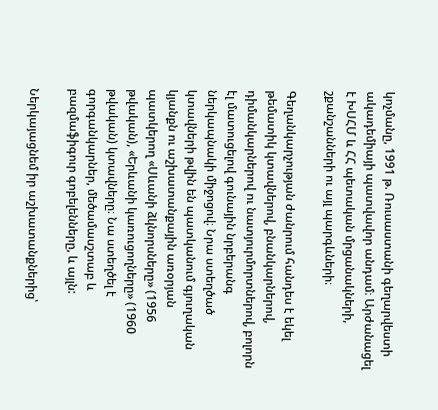կոչմանը, 1991 թ. Ռուսաստանի գեղարվեստի ակադեմիայի պատվավոր անդամ։ Արժանացել է ԽՍՀՄ և ՀՀ պետական մրցանակների, շքանշանների ու այլ պարգևների։

Գեղանկարչության ժանրում հանդես է եկել թեմատիկ կտավներով, բնանկարներով, դիմանկարներով ու նատյուրմորտներով, բոլորն էլ մատուցելով գունային նրբերանգ ներկապնակի միջոցով։ Նրա ստեղծած կտավների թվին են պատկանում գյուղական կյանքն ու աշխատանքային առօրյան պատկերող «Սևանի ձկնորսները» (1956 թվական), «Երևանի կառուցողները» (1960 թվական) կտավները։ Նա ստեղծել է գորգանկարներ, մեծամասշտաբ և բազմաֆիգուր գոբելենները, և այլն:

Ներկայացնեմ իր աշխատանքներից՝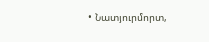• Նատյուրմորտ,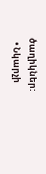ծաղիկներ:
  • Նկարչի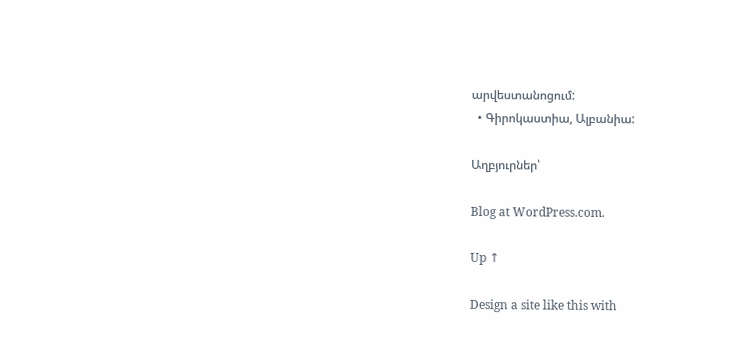արվեստանոցում:
  • Գիրոկաստիա, Ալբանիա:

Աղբյուրներ՝

Blog at WordPress.com.

Up ↑

Design a site like this with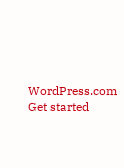WordPress.com
Get started